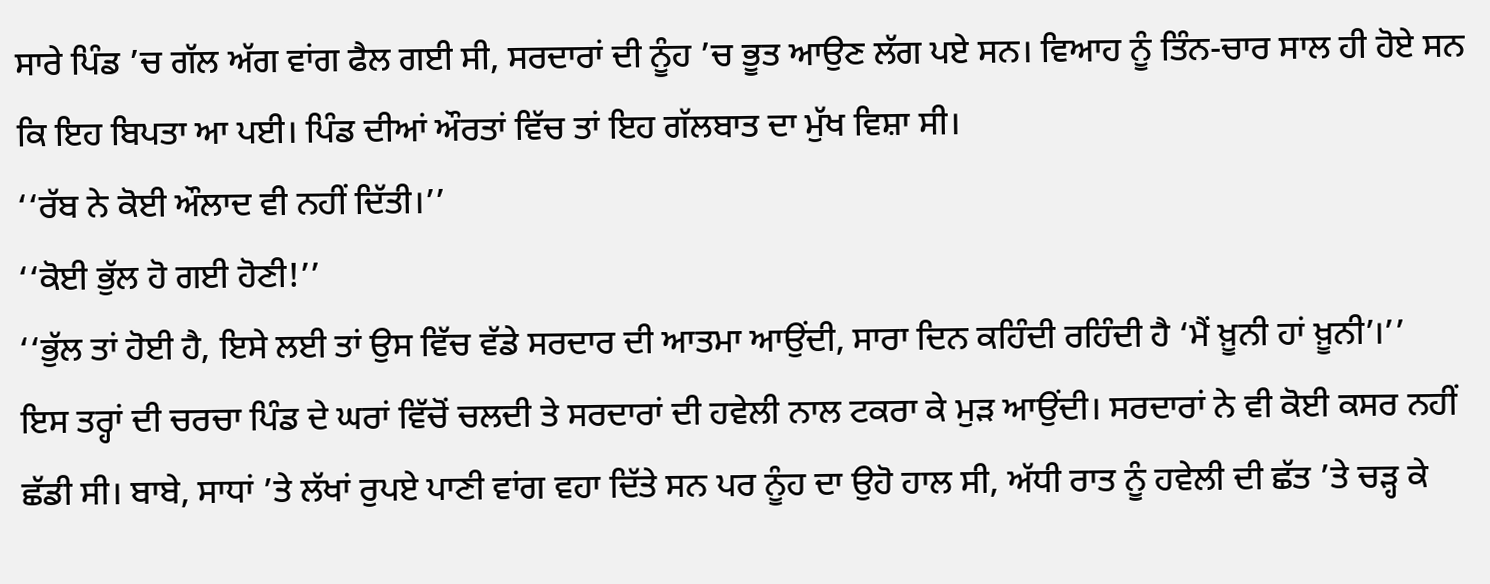ਸਾਰੇ ਪਿੰਡ ’ਚ ਗੱਲ ਅੱਗ ਵਾਂਗ ਫੈਲ ਗਈ ਸੀ, ਸਰਦਾਰਾਂ ਦੀ ਨੂੰਹ ’ਚ ਭੂਤ ਆਉਣ ਲੱਗ ਪਏ ਸਨ। ਵਿਆਹ ਨੂੰ ਤਿੰਨ-ਚਾਰ ਸਾਲ ਹੀ ਹੋਏ ਸਨ ਕਿ ਇਹ ਬਿਪਤਾ ਆ ਪਈ। ਪਿੰਡ ਦੀਆਂ ਔਰਤਾਂ ਵਿੱਚ ਤਾਂ ਇਹ ਗੱਲਬਾਤ ਦਾ ਮੁੱਖ ਵਿਸ਼ਾ ਸੀ।
‘‘ਰੱਬ ਨੇ ਕੋਈ ਔਲਾਦ ਵੀ ਨਹੀਂ ਦਿੱਤੀ।’’
‘‘ਕੋਈ ਭੁੱਲ ਹੋ ਗਈ ਹੋਣੀ!’’
‘‘ਭੁੱਲ ਤਾਂ ਹੋਈ ਹੈ, ਇਸੇ ਲਈ ਤਾਂ ਉਸ ਵਿੱਚ ਵੱਡੇ ਸਰਦਾਰ ਦੀ ਆਤਮਾ ਆਉਂਦੀ, ਸਾਰਾ ਦਿਨ ਕਹਿੰਦੀ ਰਹਿੰਦੀ ਹੈ ‘ਮੈਂ ਖ਼ੂਨੀ ਹਾਂ ਖ਼ੂਨੀ’।’’
ਇਸ ਤਰ੍ਹਾਂ ਦੀ ਚਰਚਾ ਪਿੰਡ ਦੇ ਘਰਾਂ ਵਿੱਚੋਂ ਚਲਦੀ ਤੇ ਸਰਦਾਰਾਂ ਦੀ ਹਵੇਲੀ ਨਾਲ ਟਕਰਾ ਕੇ ਮੁੜ ਆਉਂਦੀ। ਸਰਦਾਰਾਂ ਨੇ ਵੀ ਕੋਈ ਕਸਰ ਨਹੀਂ ਛੱਡੀ ਸੀ। ਬਾਬੇ, ਸਾਧਾਂ ’ਤੇ ਲੱਖਾਂ ਰੁਪਏ ਪਾਣੀ ਵਾਂਗ ਵਹਾ ਦਿੱਤੇ ਸਨ ਪਰ ਨੂੰਹ ਦਾ ਉਹੋ ਹਾਲ ਸੀ, ਅੱਧੀ ਰਾਤ ਨੂੰ ਹਵੇਲੀ ਦੀ ਛੱਤ ’ਤੇ ਚੜ੍ਹ ਕੇ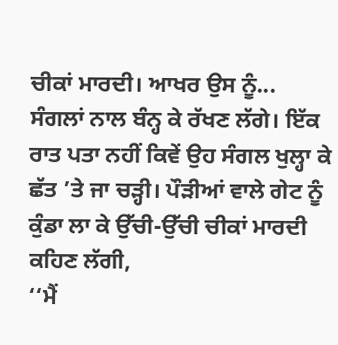ਚੀਕਾਂ ਮਾਰਦੀ। ਆਖਰ ਉਸ ਨੂੰ...
ਸੰਗਲਾਂ ਨਾਲ ਬੰਨ੍ਹ ਕੇ ਰੱਖਣ ਲੱਗੇ। ਇੱਕ ਰਾਤ ਪਤਾ ਨਹੀਂ ਕਿਵੇਂ ਉਹ ਸੰਗਲ ਖੁਲ੍ਹਾ ਕੇ ਛੱਤ ’ਤੇ ਜਾ ਚੜ੍ਹੀ। ਪੌੜੀਆਂ ਵਾਲੇ ਗੇਟ ਨੂੰ ਕੁੰਡਾ ਲਾ ਕੇ ਉੱਚੀ-ਉੱਚੀ ਚੀਕਾਂ ਮਾਰਦੀ ਕਹਿਣ ਲੱਗੀ,
‘‘ਮੈਂ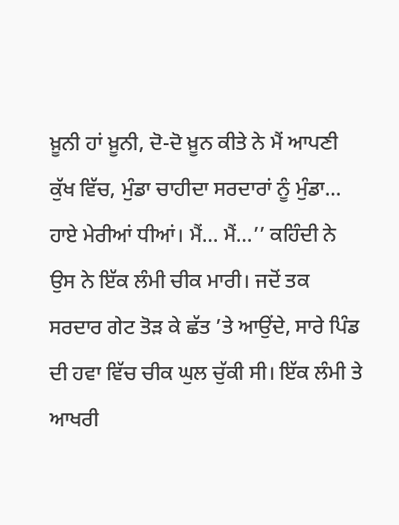ਖ਼ੂਨੀ ਹਾਂ ਖ਼ੂਨੀ, ਦੋ-ਦੋ ਖ਼ੂਨ ਕੀਤੇ ਨੇ ਮੈਂ ਆਪਣੀ ਕੁੱਖ ਵਿੱਚ, ਮੁੰਡਾ ਚਾਹੀਦਾ ਸਰਦਾਰਾਂ ਨੂੰ ਮੁੰਡਾ… ਹਾਏ ਮੇਰੀਆਂ ਧੀਆਂ। ਮੈਂ… ਮੈਂ…’’ ਕਹਿੰਦੀ ਨੇ ਉਸ ਨੇ ਇੱਕ ਲੰਮੀ ਚੀਕ ਮਾਰੀ। ਜਦੋਂ ਤਕ ਸਰਦਾਰ ਗੇਟ ਤੋੜ ਕੇ ਛੱਤ ’ਤੇ ਆਉਂਦੇ, ਸਾਰੇ ਪਿੰਡ ਦੀ ਹਵਾ ਵਿੱਚ ਚੀਕ ਘੁਲ ਚੁੱਕੀ ਸੀ। ਇੱਕ ਲੰਮੀ ਤੇ ਆਖਰੀ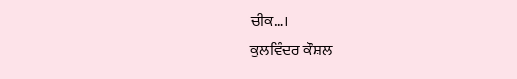ਚੀਕ…।
ਕੁਲਵਿੰਦਰ ਕੌਸ਼ਲ